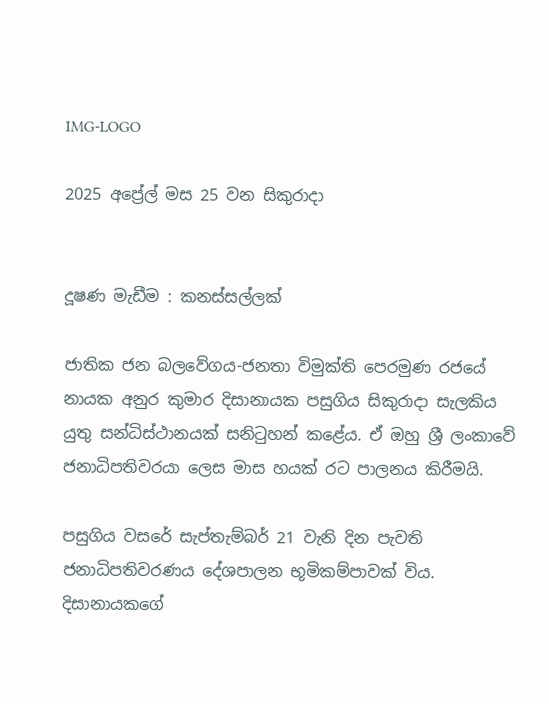IMG-LOGO

2025 අප්‍රේල් මස 25 වන සිකුරාදා


දූෂණ මැඩීම : කනස්සල්ලක්

ජාතික ජන බලවේගය-ජනතා විමුක්ති පෙරමුණ රජයේ නායක අනුර කුමාර දිසානායක පසුගිය සිකුරාදා සැලකිය යුතු සන්ධිස්ථානයක් සනිටුහන් කළේය. ඒ ඔහු ශ්‍රී ලංකාවේ ජනාධිපතිවරයා ලෙස මාස හයක් රට පාලනය කිරීමයි.

පසුගිය වසරේ සැප්තැම්බර් 21 වැනි දින පැවති ජනාධිපතිවරණය දේශපාලන භූමිකම්පාවක් විය. දිසානායකගේ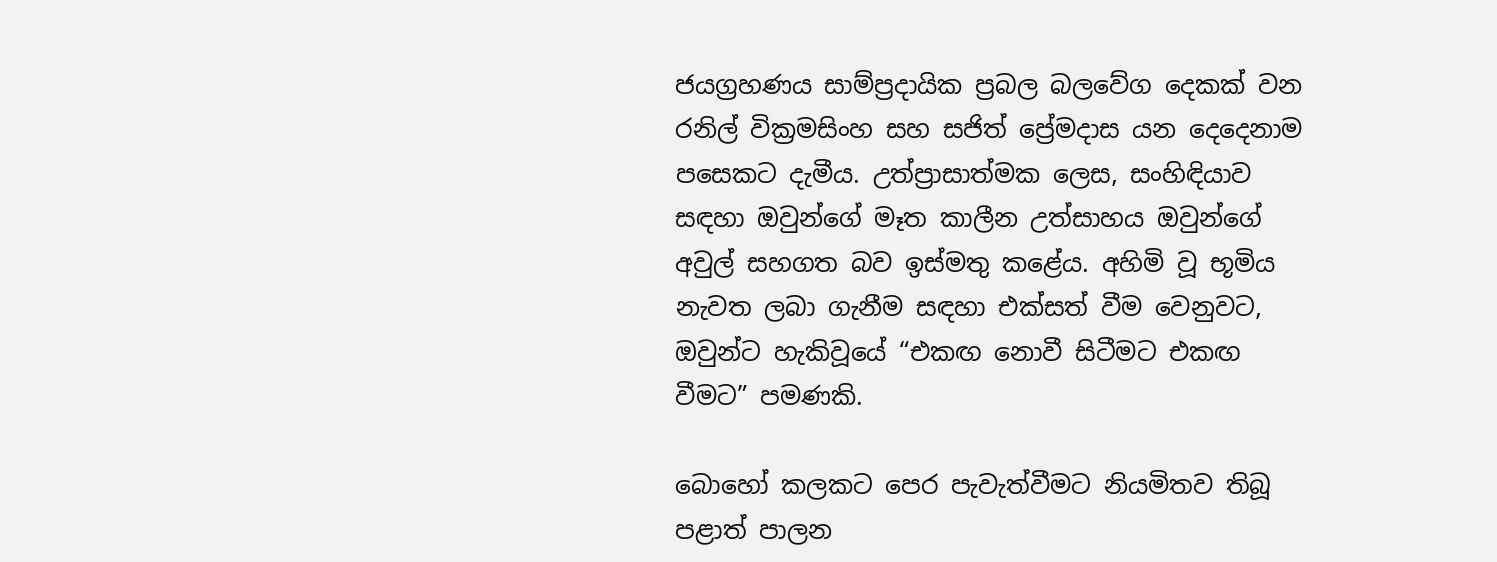ජයග්‍රහණය සාම්ප්‍රදායික ප්‍රබල බලවේග දෙකක් වන රනිල් වික්‍රමසිංහ සහ සජිත් ප්‍රේමදාස යන දෙදෙනාම පසෙකට දැමීය. උත්ප්‍රාසාත්මක ලෙස, සංහිඳියාව සඳහා ඔවුන්ගේ මෑත කාලීන උත්සාහය ඔවුන්ගේ අවුල් සහගත බව ඉස්මතු කළේය. අහිමි වූ භූමිය නැවත ලබා ගැනීම සඳහා එක්සත් වීම වෙනුවට, ඔවුන්ට හැකිවූයේ “එකඟ නොවී සිටීමට එකඟ වීමට” පමණකි.

බොහෝ කලකට පෙර පැවැත්වීමට නියමිතව තිබූ පළාත් පාලන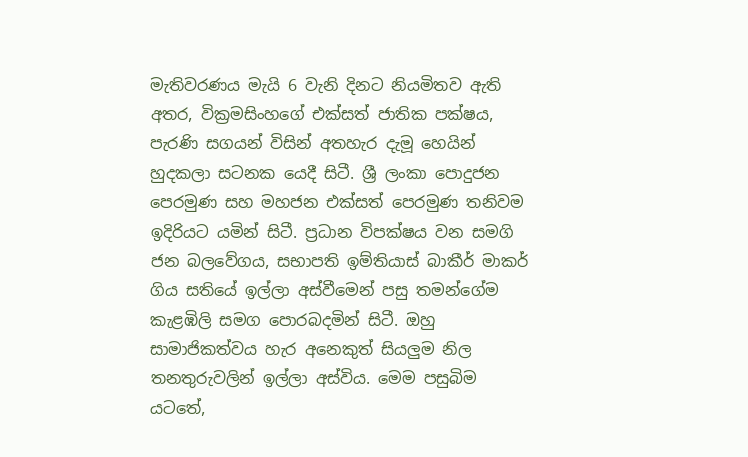මැතිවරණය මැයි 6 වැනි දිනට නියමිතව ඇති අතර, වික්‍රමසිංහගේ එක්සත් ජාතික පක්ෂය, පැරණි සගයන් විසින් අතහැර දැමූ හෙයින් හුදකලා සටනක යෙදී සිටී. ශ්‍රී ලංකා පොදුජන පෙරමුණ සහ මහජන එක්සත් පෙරමුණ තනිවම ඉදිරියට යමින් සිටී. ප්‍රධාන විපක්ෂය වන සමගි ජන බලවේගය, සභාපති ඉම්තියාස් බාකීර් මාකර් ගිය සතියේ ඉල්ලා අස්වීමෙන් පසු තමන්ගේම කැළඹිලි සමග පොරබදමින් සිටී. ඔහු සාමාජිකත්වය හැර අනෙකුත් සියලුම නිල තනතුරුවලින් ඉල්ලා අස්විය. මෙම පසුබිම යටතේ,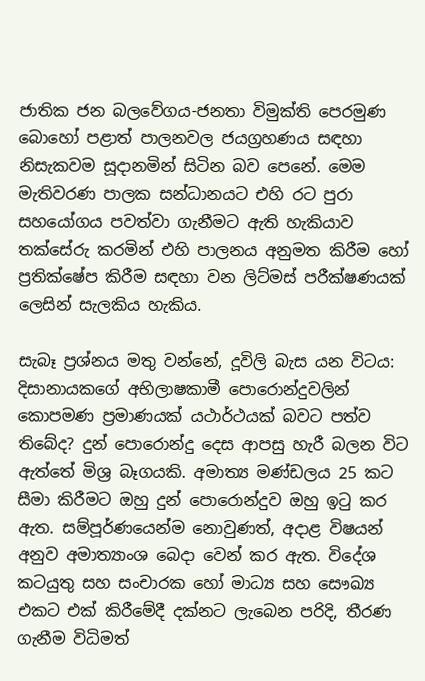ජාතික ජන බලවේගය-ජනතා විමුක්ති පෙරමුණ බොහෝ පළාත් පාලනවල ජයග්‍රහණය සඳහා නිසැකවම සූදානමින් සිටින බව පෙනේ. මෙම මැතිවරණ පාලක සන්ධානයට එහි රට පුරා සහයෝගය පවත්වා ගැනීමට ඇති හැකියාව තක්සේරු කරමින් එහි පාලනය අනුමත කිරීම හෝ ප්‍රතික්ෂේප කිරීම සඳහා වන ලිට්මස් පරීක්ෂණයක් ලෙසින් සැලකිය හැකිය.

සැබෑ ප්‍රශ්නය මතු වන්නේ, දූවිලි බැස යන විටය: දිසානායකගේ අභිලාෂකාමී පොරොන්දුවලින් කොපමණ ප්‍රමාණයක් යථාර්ථයක් බවට පත්ව තිබේද? දුන් පොරොන්දු දෙස ආපසු හැරී බලන විට ඇත්තේ මිශ්‍ර බෑගයකි. අමාත්‍ය මණ්ඩලය 25 කට සීමා කිරීමට ඔහු දුන් පොරොන්දුව ඔහු ඉටු කර ඇත. සම්පූර්ණයෙන්ම නොවුණත්, අදාළ විෂයන් අනුව අමාත්‍යාංශ බෙදා වෙන් කර ඇත. විදේශ කටයුතු සහ සංචාරක හෝ මාධ්‍ය සහ සෞඛ්‍ය එකට එක් කිරීමේදී දක්නට ලැබෙන පරිදි, තීරණ ගැනීම විධිමත්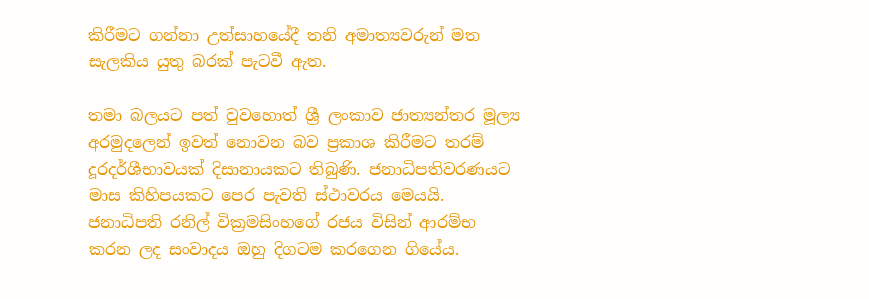කිරීමට ගන්නා උත්සාහයේදී තනි අමාත්‍යවරුන් මත සැලකිය යුතු බරක් පැටවී ඇත.

තමා බලයට පත් වුවහොත් ශ්‍රී ලංකාව ජාත්‍යන්තර මූල්‍ය අරමුදලෙන් ඉවත් නොවන බව ප්‍රකාශ කිරීමට තරම් දූරදර්ශීභාවයක් දිසානායකට තිබුණි. ජනාධිපතිවරණයට මාස කිහිපයකට පෙර පැවති ස්ථාවරය මෙයයි. ජනාධිපති රනිල් වික්‍රමසිංහගේ රජය විසින් ආරම්භ කරන ලද සංවාදය ඔහු දිගටම කරගෙන ගියේය.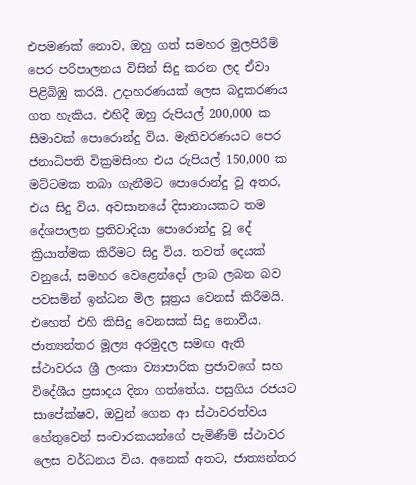එපමණක් නොව, ඔහු ගත් සමහර මුලපිරීම් පෙර පරිපාලනය විසින් සිදු කරන ලද ඒවා පිළිබිඹු කරයි. උදාහරණයක් ලෙස බදුකරණය ගත හැකිය. එහිදී ඔහු රුපියල් 200,000 ක සීමාවක් පොරොන්දු විය. මැතිවරණයට පෙර ජනාධිපති වික්‍රමසිංහ එය රුපියල් 150,000 ක මට්ටමක තබා ගැනීමට පොරොන්දු වූ අතර, එය සිදු විය. අවසානයේ දිසානායකට තම දේශපාලන ප්‍රතිවාදියා පොරොන්දු වූ දේ ක්‍රියාත්මක කිරීමට සිදු විය. තවත් දෙයක් වනුයේ, සමහර වෙළෙන්දෝ ලාබ ලබන බව පවසමින් ඉන්ධන මිල සූත්‍රය වෙනස් කිරීමයි. එහෙත් එහි කිසිදු වෙනසක් සිදු නොවීය. ජාත්‍යන්තර මූල්‍ය අරමුදල සමඟ ඇති ස්ථාවරය ශ්‍රී ලංකා ව්‍යාපාරික ප්‍රජාවගේ සහ විදේශීය ප්‍රසාදය දිනා ගත්තේය. පසුගිය රජයට සාපේක්ෂව, ඔවුන් ගෙන ආ ස්ථාවරත්වය හේතුවෙන් සංචාරකයන්ගේ පැමිණීම් ස්ථාවර ලෙස වර්ධනය විය. අනෙක් අතට, ජාත්‍යන්තර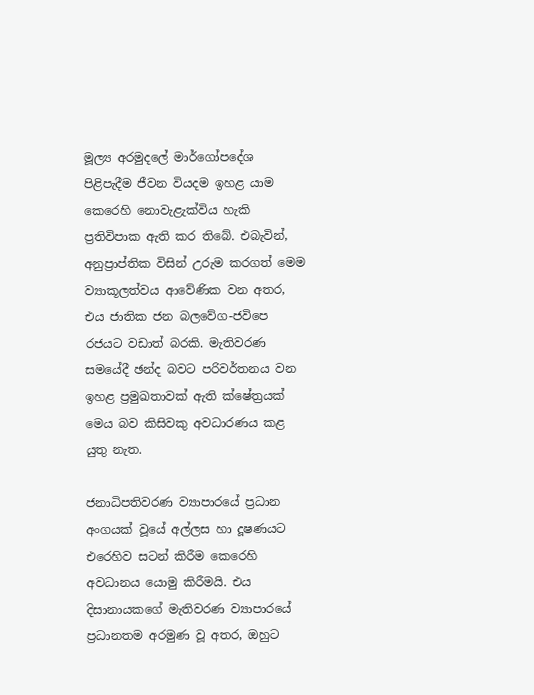මූල්‍ය අරමුදලේ මාර්ගෝපදේශ පිළිපැදීම ජීවන වියදම ඉහළ යාම කෙරෙහි නොවැළැක්විය හැකි ප්‍රතිවිපාක ඇති කර තිබේ. එබැවින්, අනුප්‍රාප්තික විසින් උරුම කරගත් මෙම ව්‍යාකූලත්වය ආවේණික වන අතර, එය ජාතික ජන බලවේග-ජවිපෙ රජයට වඩාත් බරකි. මැතිවරණ සමයේදී ඡන්ද බවට පරිවර්තනය වන ඉහළ ප්‍රමුඛතාවක් ඇති ක්ෂේත්‍රයක් මෙය බව කිසිවකු අවධාරණය කළ යුතු නැත.

ජනාධිපතිවරණ ව්‍යාපාරයේ ප්‍රධාන අංගයක් වූයේ අල්ලස හා දූෂණයට එරෙහිව සටන් කිරීම කෙරෙහි අවධානය යොමු කිරීමයි. එය දිසානායකගේ මැතිවරණ ව්‍යාපාරයේ ප්‍රධානතම අරමුණ වූ අතර, ඔහුට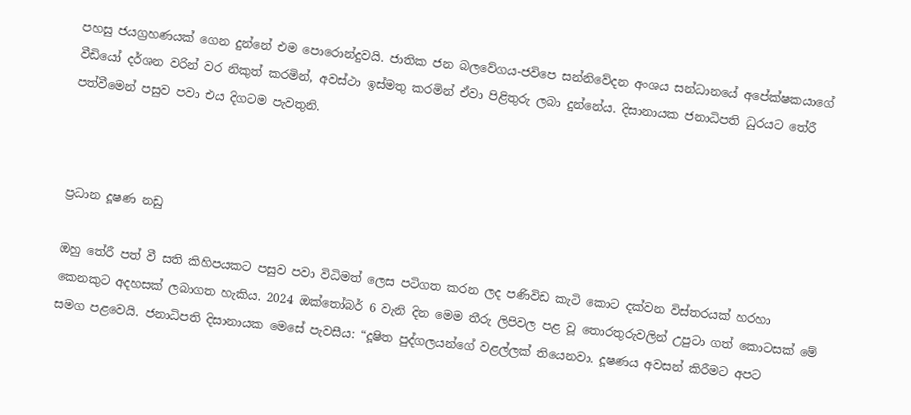පහසු ජයග්‍රහණයක් ගෙන දුන්නේ එම පොරොන්දුවයි. ජාතික ජන බලවේගය-ජවිපෙ සන්නිවේදන අංශය සන්ධානයේ අපේක්ෂකයාගේ වීඩියෝ දර්ශන වරින් වර නිකුත් කරමින්, අවස්ථා ඉස්මතු කරමින් ඒවා පිළිතුරු ලබා දුන්නේය. දිසානායක ජනාධිපති ධුරයට තේරී පත්වීමෙන් පසුව පවා එය දිගටම පැවතුනි.



ප්‍රධාන දූෂණ නඩු

ඔහු තේරී පත් වී සති කිහිපයකට පසුව පවා විධිමත් ලෙස පටිගත කරන ලද පණිවිඩ කැටි කොට දක්වන විස්තරයක් හරහා කෙනකුට අදහසක් ලබාගත හැකිය. 2024 ඔක්තෝබර් 6 වැනි දින මෙම තීරු ලිපිවල පළ වූ තොරතුරුවලින් උපුටා ගත් කොටසක් මේ සමග පළවෙයි. ජනාධිපති දිසානායක මෙසේ පැවසීය: “දූෂිත පුද්ගලයන්ගේ වළල්ලක් තියෙනවා. දූෂණය අවසන් කිරීමට අපට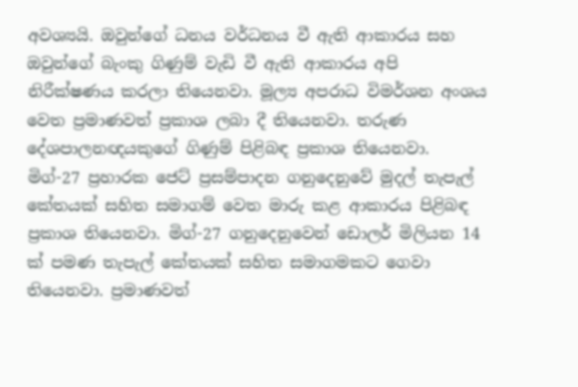අවශ්‍යයි. ඔවුන්ගේ ධනය වර්ධනය වී ඇති ආකාරය සහ ඔවුන්ගේ බැංකු ගිණුම් වැඩි වී ඇති ආකාරය අපි නිරීක්ෂණය කරලා තියෙනවා. මූල්‍ය අපරාධ විමර්ශන අංශය වෙත ප්‍රමාණවත් ප්‍රකාශ ලබා දී තියෙනවා. තරුණ දේශපාලනඥයකුගේ ගිණුම් පිළිබඳ ප්‍රකාශ තියෙනවා. මිග්-27 ප්‍රහාරක ජෙට් ප්‍රසම්පාදන ගනුදෙනුවේ මුදල් තැපැල් කේතයක් සහිත සමාගම් වෙත මාරු කළ ආකාරය පිළිබඳ ප්‍රකාශ තියෙනවා. මිග්-27 ගනුදෙනුවෙන් ඩොලර් මිලියන 14 ක් පමණ තැපැල් කේතයක් සහිත සමාගමකට ගෙවා තියෙනවා. ප්‍රමාණවත්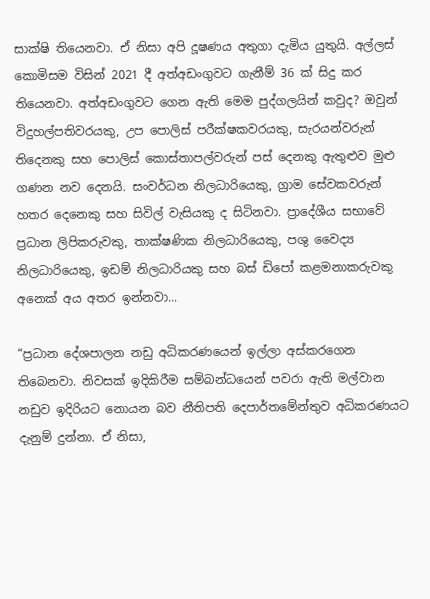සාක්ෂි තියෙනවා. ඒ නිසා අපි දූෂණය අතුගා දැමිය යුතුයි. අල්ලස් කොමිසම විසින් 2021 දී අත්අඩංගුවට ගැනීම් 36 ක් සිදු කර තියෙනවා. අත්අඩංගුවට ගෙන ඇති මෙම පුද්ගලයින් කවුද? ඔවුන් විදුහල්පතිවරයකු, උප පොලිස් පරීක්ෂකවරයකු, සැරයන්වරුන් තිදෙනකු සහ පොලිස් කොස්තාපල්වරුන් පස් දෙනකු ඇතුළුව මුළු ගණන නව දෙනයි. සංවර්ධන නිලධාරියෙකු, ග්‍රාම සේවකවරුන් හතර දෙනෙකු සහ සිවිල් වැසියකු ද සිටිනවා. ප්‍රාදේශීය සභාවේ ප්‍රධාන ලිපිකරුවකු, තාක්ෂණික නිලධාරියෙකු, පශු වෛද්‍ය නිලධාරියෙකු, ඉඩම් නිලධාරියකු සහ බස් ඩිපෝ කළමනාකරුවකු අනෙක් අය අතර ඉන්නවා...

“ප්‍රධාන දේශපාලන නඩු අධිකරණයෙන් ඉල්ලා අස්කරගෙන තිබෙනවා. නිවසක් ඉදිකිරීම සම්බන්ධයෙන් පවරා ඇති මල්වාන නඩුව ඉදිරියට නොයන බව නීතිපති දෙපාර්තමේන්තුව අධිකරණයට දැනුම් දුන්නා. ඒ නිසා,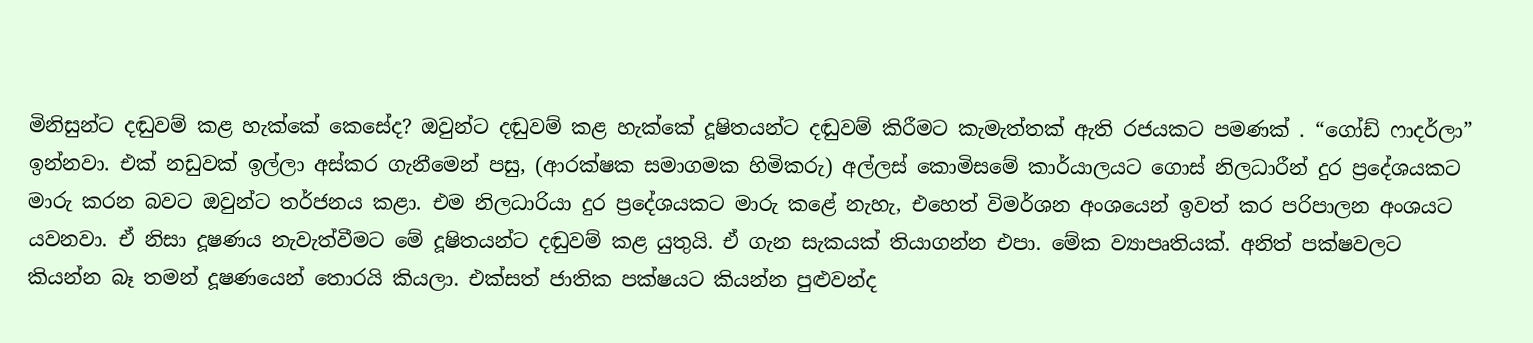මිනිසුන්ට දඬුවම් කළ හැක්කේ කෙසේද? ඔවුන්ට දඬුවම් කළ හැක්කේ දූෂිතයන්ට දඬුවම් කිරීමට කැමැත්තක් ඇති රජයකට පමණක් . “ගෝඩ් ෆාදර්ලා” ඉන්නවා. එක් නඩුවක් ඉල්ලා අස්කර ගැනීමෙන් පසු, (ආරක්ෂක සමාගමක හිමිකරු) අල්ලස් කොමිසමේ කාර්යාලයට ගොස් නිලධාරීන් දුර ප්‍රදේශයකට මාරු කරන බවට ඔවුන්ට තර්ජනය කළා. එම නිලධාරියා දුර ප්‍රදේශයකට මාරු කළේ නැහැ, එහෙත් විමර්ශන අංශයෙන් ඉවත් කර පරිපාලන අංශයට යවනවා. ඒ නිසා දූෂණය නැවැත්වීමට මේ දූෂිතයන්ට දඬුවම් කළ යුතුයි. ඒ ගැන සැකයක් තියාගන්න එපා. මේක ව්‍යාපෘතියක්. අනිත් පක්ෂවලට කියන්න බෑ තමන් දූෂණයෙන් තොරයි කියලා. එක්සත් ජාතික පක්ෂයට කියන්න පුළුවන්ද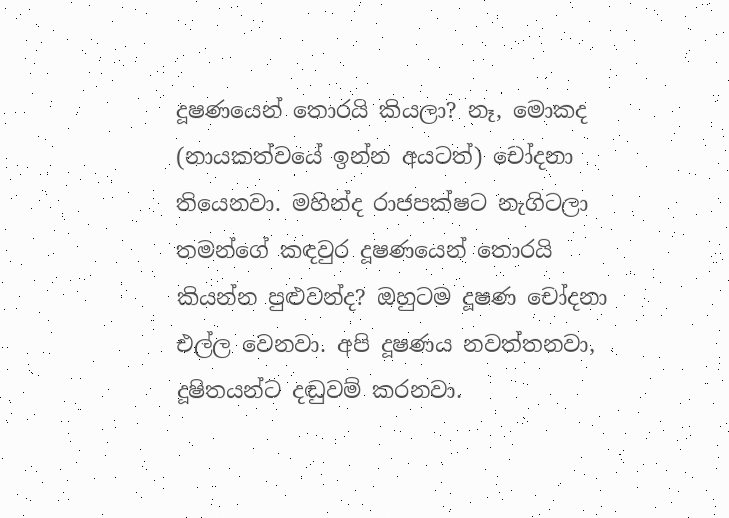දූෂණයෙන් තොරයි කියලා? නෑ, මොකද (නායකත්වයේ ඉන්න අයටත්) චෝදනා තියෙනවා. මහින්ද රාජපක්ෂට නැගිටලා තමන්ගේ කඳවුර දූෂණයෙන් තොරයි කියන්න පුළුවන්ද? ඔහුටම දූෂණ චෝදනා එල්ල වෙනවා. අපි දූෂණය නවත්තනවා, දූෂිතයන්ට දඬුවම් කරනවා.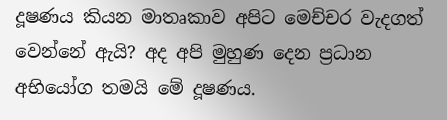දූෂණය කියන මාතෘකාව අපිට මෙච්චර වැදගත් වෙන්නේ ඇයි? අද අපි මුහුණ දෙන ප්‍රධාන අභියෝග තමයි මේ දූෂණය.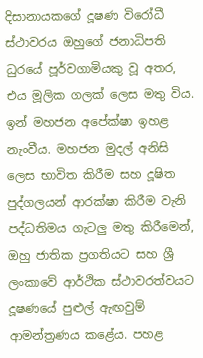දිසානායකගේ දූෂණ විරෝධී ස්ථාවරය ඔහුගේ ජනාධිපති ධුරයේ පූර්වගාමියකු වූ අතර, එය මූලික ගලක් ලෙස මතු විය. ඉන් මහජන අපේක්ෂා ඉහළ නැංවීය. මහජන මුදල් අනිසි ලෙස භාවිත කිරීම සහ දූෂිත පුද්ගලයන් ආරක්ෂා කිරීම වැනි පද්ධතිමය ගැටලු මතු කිරීමෙන්, ඔහු ජාතික ප්‍රගතියට සහ ශ්‍රී ලංකාවේ ආර්ථික ස්ථාවරත්වයට දූෂණයේ පුළුල් ඇඟවුම් ආමන්ත්‍රණය කළේය. පහළ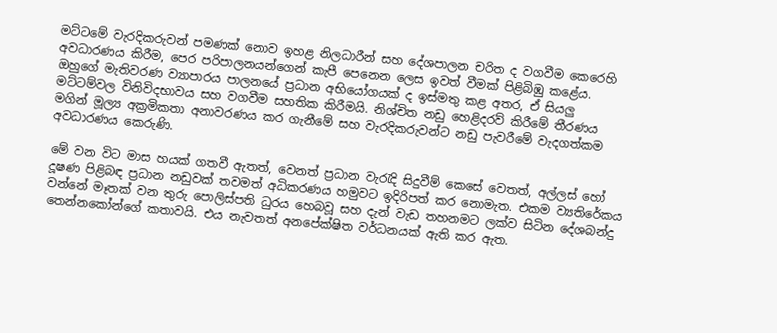මට්ටමේ වැරදිකරුවන් පමණක් නොව ඉහළ නිලධාරීන් සහ දේශපාලන චරිත ද වගවීම කෙරෙහි අවධාරණය කිරීම, පෙර පරිපාලනයන්ගෙන් කැපී පෙනෙන ලෙස ඉවත් වීමක් පිළිබිඹු කළේය. ඔහුගේ මැතිවරණ ව්‍යාපාරය පාලනයේ ප්‍රධාන අභියෝගයක් ද ඉස්මතු කළ අතර, ඒ සියලු මට්ටම්වල විනිවිදභාවය සහ වගවීම සහතික කිරීමයි. නිශ්චිත නඩු හෙළිදරව් කිරීමේ තීරණය මගින් මූල්‍ය අක්‍රමිකතා අනාවරණය කර ගැනීමේ සහ වැරදිකරුවන්ට නඩු පැවරීමේ වැදගත්කම අවධාරණය කෙරුණි.

මේ වන විට මාස හයක් ගතවී ඇතත්, වෙනත් ප්‍රධාන වැරැදි සිදුවීම් කෙසේ වෙතත්, අල්ලස් හෝ දූෂණ පිළිබඳ ප්‍රධාන නඩුවක් තවමත් අධිකරණය හමුවට ඉදිරිපත් කර නොමැත. එකම ව්‍යතිරේකය වන්නේ මෑතක් වන තුරු පොලිස්පති ධුරය හෙබවූ සහ දැන් වැඩ තහනමට ලක්ව සිටින දේශබන්දු තෙන්නකෝන්ගේ කතාවයි. එය නැවතත් අනපේක්ෂිත වර්ධනයක් ඇති කර ඇත.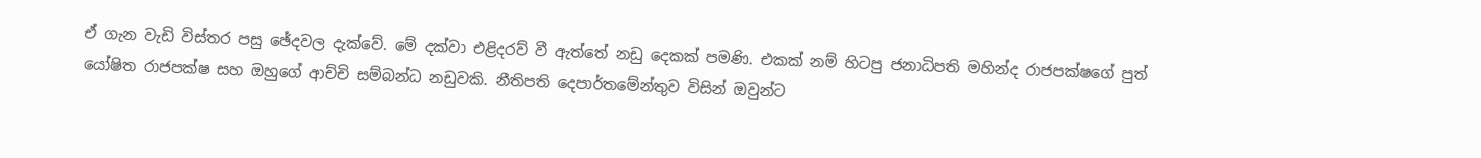ඒ ගැන වැඩි විස්තර පසු ඡේදවල දැක්වේ. මේ දක්වා එළිදරව් වී ඇත්තේ නඩු දෙකක් පමණි. එකක් නම් හිටපු ජනාධිපති මහින්ද රාජපක්ෂගේ පුත් යෝෂිත රාජපක්ෂ සහ ඔහුගේ ආච්චි සම්බන්ධ නඩුවකි. නීතිපති දෙපාර්තමේන්තුව විසින් ඔවුන්ට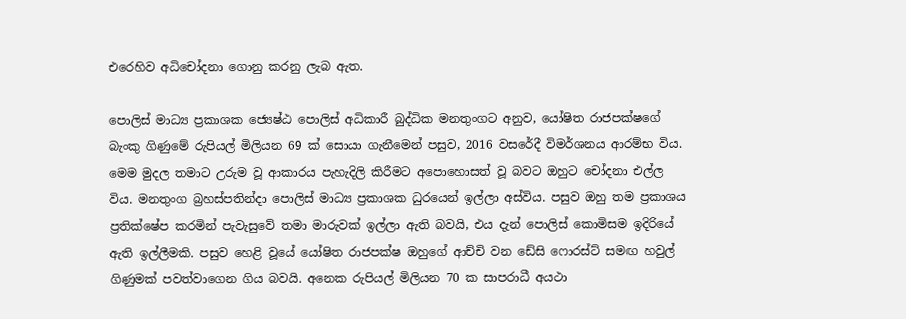එරෙහිව අධිචෝදනා ගොනු කරනු ලැබ ඇත.

පොලිස් මාධ්‍ය ප්‍රකාශක ජ්‍යෙෂ්ඨ පොලිස් අධිකාරී බුද්ධික මනතුංගට අනුව, යෝෂිත රාජපක්ෂගේ බැංකු ගිණුමේ රුපියල් මිලියන 69 ක් සොයා ගැනීමෙන් පසුව, 2016 වසරේදී විමර්ශනය ආරම්භ විය. මෙම මුදල තමාට උරුම වූ ආකාරය පැහැදිලි කිරීමට අපොහොසත් වූ බවට ඔහුට චෝදනා එල්ල විය. මනතුංග බ්‍රහස්පතින්දා පොලිස් මාධ්‍ය ප්‍රකාශක ධුරයෙන් ඉල්ලා අස්විය. පසුව ඔහු තම ප්‍රකාශය ප්‍රතික්ෂේප කරමින් පැවැසුවේ තමා මාරුවක් ඉල්ලා ඇති බවයි, එය දැන් පොලිස් කොමිසම ඉදිරියේ ඇති ඉල්ලීමකි. පසුව හෙළි වූයේ යෝෂිත රාජපක්ෂ ඔහුගේ ආච්චි වන ඩේසි ෆොරස්ට් සමඟ හවුල් ගිණුමක් පවත්වාගෙන ගිය බවයි. අනෙක රුපියල් මිලියන 70 ක සාපරාධී අයථා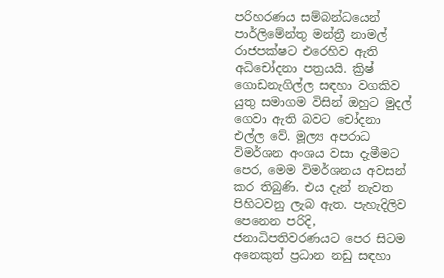පරිහරණය සම්බන්ධයෙන් පාර්ලිමේන්තු මන්ත්‍රී නාමල් රාජපක්ෂට එරෙහිව ඇති අධිචෝදනා පත්‍රයයි. ක්‍රිෂ් ගොඩනැගිල්ල සඳහා වගකිව යුතු සමාගම විසින් ඔහුට මුදල් ගෙවා ඇති බවට චෝදනා එල්ල වේ. මූල්‍ය අපරාධ විමර්ශන අංශය වසා දැමීමට පෙර, මෙම විමර්ශනය අවසන් කර තිබුණි. එය දැන් නැවත පිහිටවනු ලැබ ඇත. පැහැදිලිව පෙනෙන පරිදි, ජනාධිපතිවරණයට පෙර සිටම අනෙකුත් ප්‍රධාන නඩු සඳහා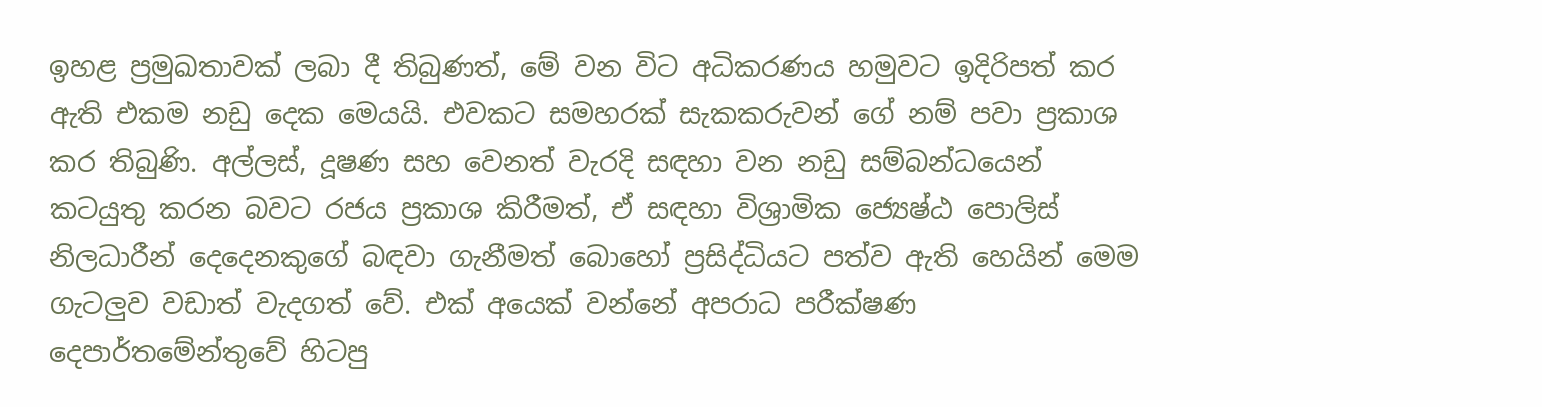ඉහළ ප්‍රමුඛතාවක් ලබා දී තිබුණත්, මේ වන විට අධිකරණය හමුවට ඉදිරිපත් කර ඇති එකම නඩු දෙක මෙයයි. එවකට සමහරක් සැකකරුවන් ගේ නම් පවා ප්‍රකාශ කර තිබුණි. අල්ලස්, දූෂණ සහ වෙනත් වැරදි සඳහා වන නඩු සම්බන්ධයෙන් කටයුතු කරන බවට රජය ප්‍රකාශ කිරීමත්, ඒ සඳහා විශ්‍රාමික ජ්‍යෙෂ්ඨ පොලිස් නිලධාරීන් දෙදෙනකුගේ බඳවා ගැනීමත් බොහෝ ප්‍රසිද්ධියට පත්ව ඇති හෙයින් මෙම ගැටලුව වඩාත් වැදගත් වේ. එක් අයෙක් වන්නේ අපරාධ පරීක්ෂණ දෙපාර්තමේන්තුවේ හිටපු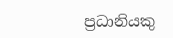ප්‍රධානියකු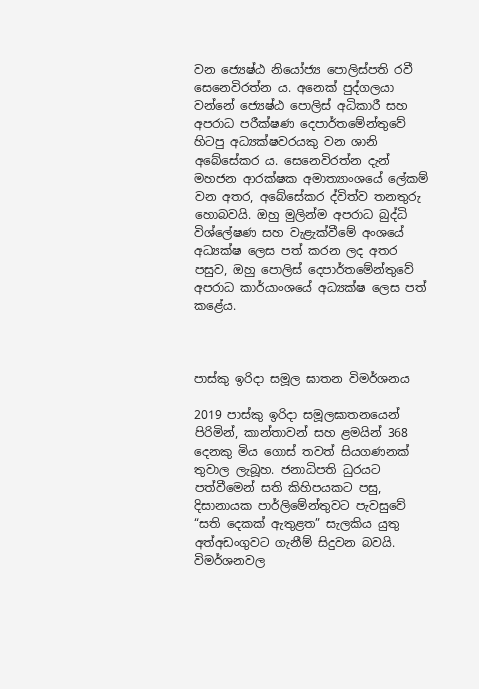වන ජ්‍යෙෂ්ඨ නියෝජ්‍ය පොලිස්පති රවී සෙනෙවිරත්න ය. අනෙක් පුද්ගලයා වන්නේ ජ්‍යෙෂ්ඨ පොලිස් අධිකාරී සහ අපරාධ පරීක්ෂණ දෙපාර්තමේන්තුවේ හිටපු අධ්‍යක්ෂවරයකු වන ශානි අබේසේකර ය. සෙනෙවිරත්න දැන් මහජන ආරක්ෂක අමාත්‍යාංශයේ ලේකම් වන අතර, අබේසේකර ද්විත්ව තනතුරු හොබවයි. ඔහු මුලින්ම අපරාධ බුද්ධි විශ්ලේෂණ සහ වැළැක්වීමේ අංශයේ අධ්‍යක්ෂ ලෙස පත් කරන ලද අතර පසුව, ඔහු පොලිස් දෙපාර්තමේන්තුවේ අපරාධ කාර්යාංශයේ අධ්‍යක්ෂ ලෙස පත් කළේය.



පාස්කු ඉරිදා සමූල ඝාතන විමර්ශනය

2019 පාස්කු ඉරිදා සමූලඝාතනයෙන් පිරිමින්, කාන්තාවන් සහ ළමයින් 368 දෙනකු මිය ගොස් තවත් සියගණනක් තුවාල ලැබූහ. ජනාධිපති ධුරයට පත්වීමෙන් සති කිහිපයකට පසු, දිසානායක පාර්ලිමේන්තුවට පැවසුවේ “සති දෙකක් ඇතුළත” සැලකිය යුතු අත්අඩංගුවට ගැනීම් සිදුවන බවයි. විමර්ශනවල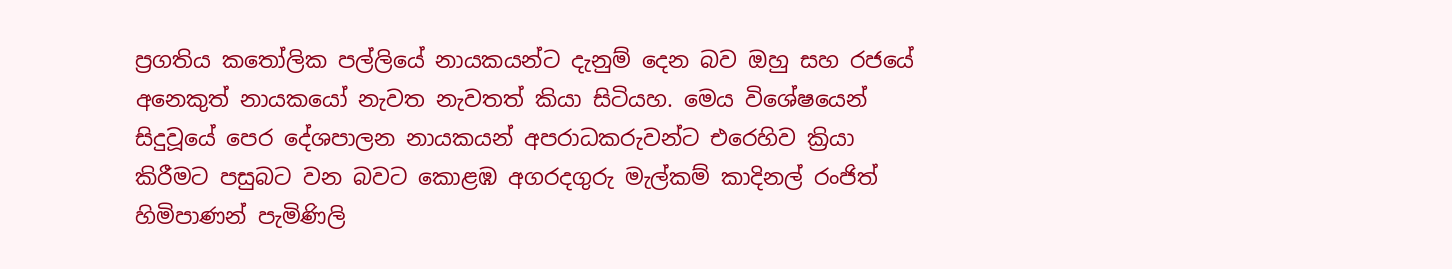ප්‍රගතිය කතෝලික පල්ලියේ නායකයන්ට දැනුම් දෙන බව ඔහු සහ රජයේ අනෙකුත් නායකයෝ නැවත නැවතත් කියා සිටියහ. මෙය විශේෂයෙන් සිදුවූයේ පෙර දේශපාලන නායකයන් අපරාධකරුවන්ට එරෙහිව ක්‍රියා කිරීමට පසුබට වන බවට කොළඹ අගරදගුරු මැල්කම් කාදිනල් රංජිත් හිමිපාණන් පැමිණිලි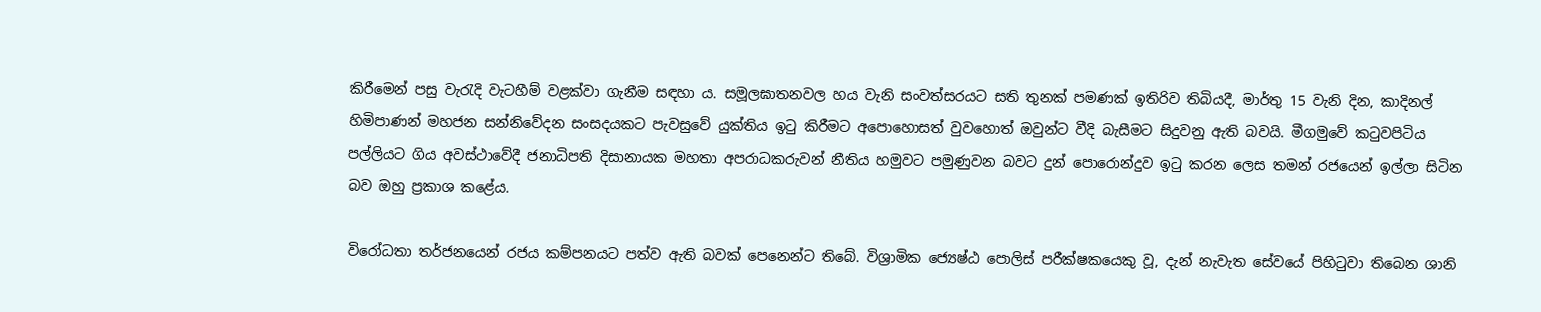කිරීමෙන් පසු වැරැදි වැටහීම් වළක්වා ගැනීම සඳහා ය. සමූලඝාතනවල හය වැනි සංවත්සරයට සති තුනක් පමණක් ඉතිරිව තිබියදී, මාර්තු 15 වැනි දින, කාදිනල් හිමිපාණන් මහජන සන්නිවේදන සංසදයකට පැවසුවේ යුක්තිය ඉටු කිරීමට අපොහොසත් වුවහොත් ඔවුන්ට වීදි බැසීමට සිදුවනු ඇති බවයි. මීගමුවේ කටුවපිටිය පල්ලියට ගිය අවස්ථාවේදී ජනාධිපති දිසානායක මහතා අපරාධකරුවන් නීතිය හමුවට පමුණුවන බවට දුන් පොරොන්දුව ඉටු කරන ලෙස තමන් රජයෙන් ඉල්ලා සිටින බව ඔහු ප්‍රකාශ කළේය.

විරෝධතා තර්ජනයෙන් රජය කම්පනයට පත්ව ඇති බවක් පෙනෙන්ට තිබේ. විශ්‍රාමික ජ්‍යෙෂ්ඨ පොලිස් පරීක්ෂකයෙකු වූ, දැන් නැවැත සේවයේ පිහිටුවා තිබෙන ශානි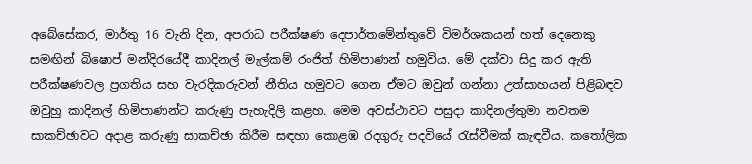අබේසේකර, මාර්තු 16 වැනි දින, අපරාධ පරීක්ෂණ දෙපාර්තමේන්තුවේ විමර්ශකයන් හත් දෙනෙකු සමඟින් බිෂොප් මන්දිරයේදී කාදිනල් මැල්කම් රංජිත් හිමිපාණන් හමුවිය. මේ දක්වා සිදු කර ඇති පරීක්ෂණවල ප්‍රගතිය සහ වැරදිකරුවන් නීතිය හමුවට ගෙන ඒමට ඔවුන් ගන්නා උත්සාහයන් පිළිබඳව ඔවුහු කාදිනල් හිමිපාණන්ට කරුණු පැහැදිලි කළහ. මෙම අවස්ථාවට පසුදා කාදිනල්තුමා නවතම සාකච්ඡාවට අදාළ කරුණු සාකච්ඡා කිරීම සඳහා කොළඹ රදගුරු පදවියේ රැස්වීමක් කැඳවීය. කතෝලික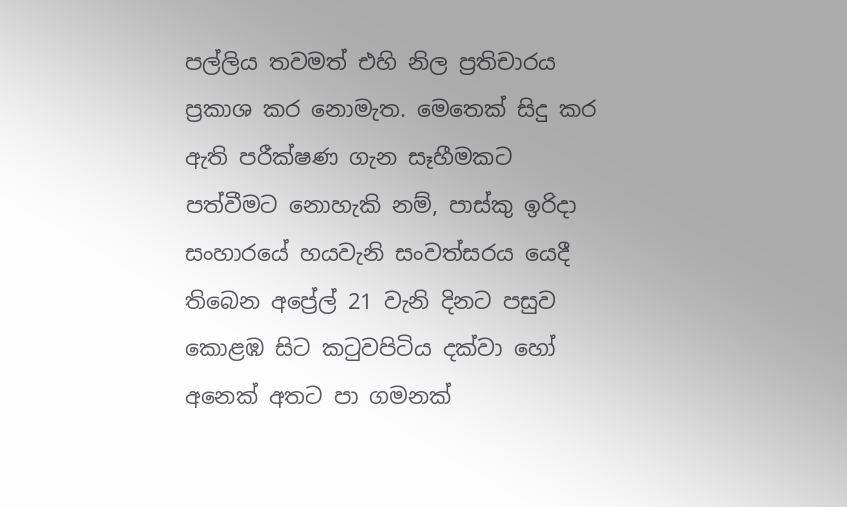පල්ලිය තවමත් එහි නිල ප්‍රතිචාරය ප්‍රකාශ කර නොමැත. මෙතෙක් සිදු කර ඇති පරීක්ෂණ ගැන සෑහීමකට පත්වීමට නොහැකි නම්, පාස්කු ඉරිදා සංහාරයේ හයවැනි සංවත්සරය යෙදී තිබෙන අප්‍රේල් 21 වැනි දිනට පසුව කොළඹ සිට කටුවපිටිය දක්වා හෝ අනෙක් අතට පා ගමනක්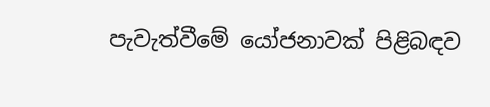පැවැත්වීමේ යෝජනාවක් පිළිබඳව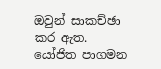ඔවුන් සාකච්ඡා කර ඇත. යෝජිත පාගමන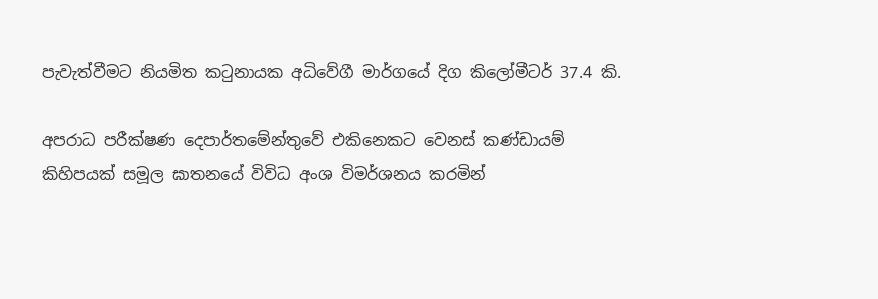පැවැත්වීමට නියමිත කටුනායක අධිවේගී මාර්ගයේ දිග කිලෝමීටර් 37.4 කි.

අපරාධ පරීක්ෂණ දෙපාර්තමේන්තුවේ එකිනෙකට වෙනස් කණ්ඩායම් කිහිපයක් සමූල ඝාතනයේ විවිධ අංශ විමර්ශනය කරමින්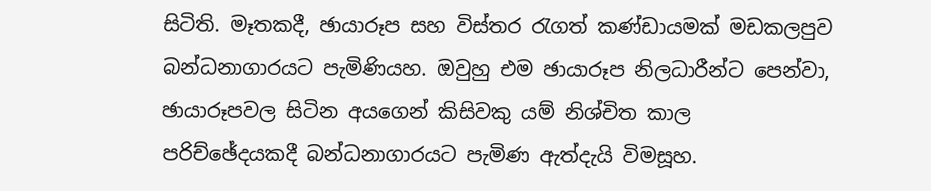සිටිති. මෑතකදී, ඡායාරූප සහ විස්තර රැගත් කණ්ඩායමක් මඩකලපුව බන්ධනාගාරයට පැමිණියහ. ඔවුහු එම ඡායාරූප නිලධාරීන්ට පෙන්වා, ඡායාරූපවල සිටින අයගෙන් කිසිවකු යම් නිශ්චිත කාල පරිච්ඡේදයකදී බන්ධනාගාරයට පැමිණ ඇත්දැයි විමසූහ.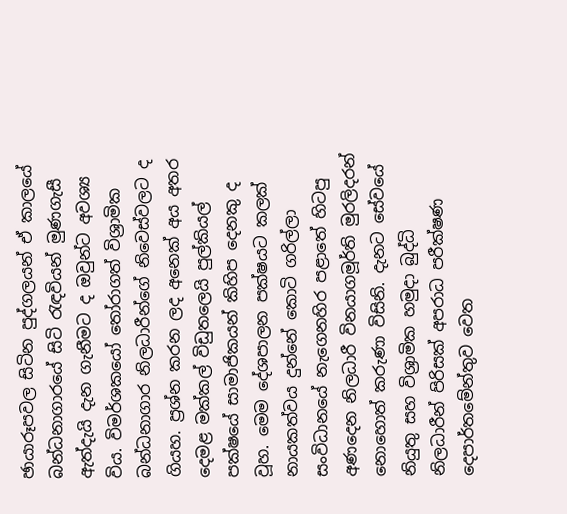ඡායාරූපවල සිටින පුද්ගලයන් ඒ කාලයේ බන්ධනාගාරයේ සිටි රැඳවියන් මුණගැසී ඇත්දැයි දැන ගැනීමට ද ඔවුන්ට අවශ්‍ය විය. විමර්ශකයෝ තෝරාගත් විශ්‍රාමික බන්ධනාගාර නිලධාරීන්ගේ නිවෙස්වලට ද ගියහ. ප්‍රශ්න කරන ලද අනෙක් අය අතර දෙමළ මක්කල් විඩුතලෙයි පුල්කියල් පක්ෂයේ සාමාජිකයන් කිහිප දෙනකු ද වූහ. මෙම දේශපාලන පක්ෂයට කලක් නායකත්වය දුන්නේ කොටි ගරිල්ලා සංවිධානයේ නැගෙනහිර පළාතේ හිටපු අණදෙන නිලධාරී විනයාගමූර්ති මුරලිදරන් නොහොත් කරුණා විසිනි. දැනට සේවයේ නියුතු සහ විශ්‍රාමික හමුදා බුද්ධි නිලධාරීන් පිරිසක් අපරාධ පරීක්ෂණ දෙපාර්තමේන්තුව වෙත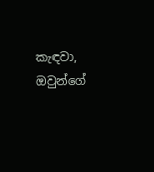කැඳවා, ඔවුන්ගේ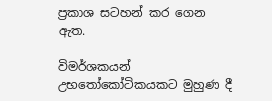ප්‍රකාශ සටහන් කර ගෙන ඇත.

විමර්ශකයන් උභතෝකෝටිකයකට මුහුණ දී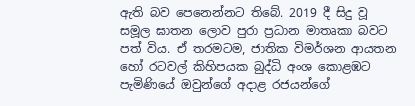ඇති බව පෙනෙන්නට තිබේ. 2019 දී සිදු වූ සමූල ඝාතන ලොව පුරා ප්‍රධාන මාතෘකා බවට පත් විය. ඒ තරමටම, ජාතික විමර්ශන ආයතන හෝ රටවල් කිහිපයක බුද්ධි අංශ කොළඹට පැමිණියේ ඔවුන්ගේ අදාළ රජයන්ගේ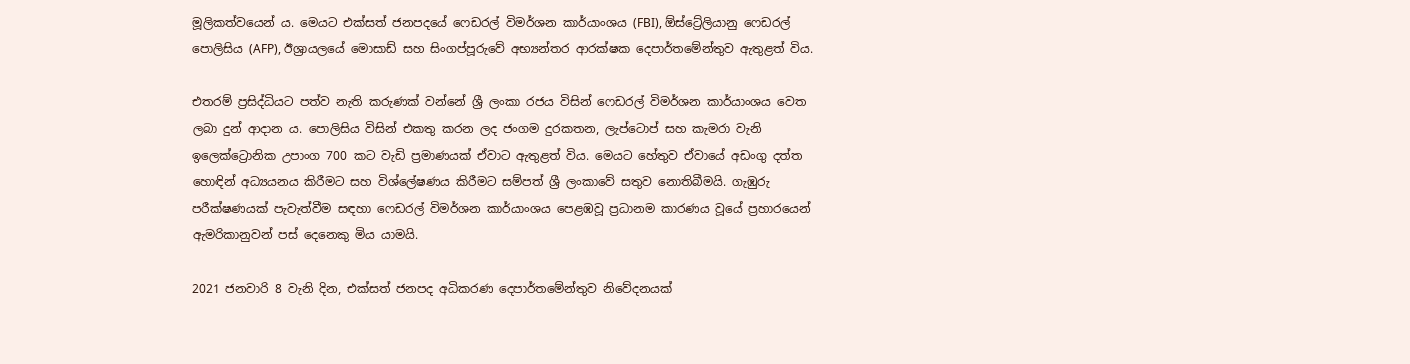මූලිකත්වයෙන් ය. මෙයට එක්සත් ජනපදයේ ෆෙඩරල් විමර්ශන කාර්යාංශය (FBI), ඕස්ට්‍රේලියානු ෆෙඩරල් පොලිසිය (AFP), ඊශ්‍රායලයේ මොසාඩ් සහ සිංගප්පූරුවේ අභ්‍යන්තර ආරක්ෂක දෙපාර්තමේන්තුව ඇතුළත් විය.

එතරම් ප්‍රසිද්ධියට පත්ව නැති කරුණක් වන්නේ ශ්‍රී ලංකා රජය විසින් ෆෙඩරල් විමර්ශන කාර්යාංශය වෙත ලබා දුන් ආදාන ය. පොලිසිය විසින් එකතු කරන ලද ජංගම දුරකතන, ලැප්ටොප් සහ කැමරා වැනි ඉලෙක්ට්‍රොනික උපාංග 700 කට වැඩි ප්‍රමාණයක් ඒවාට ඇතුළත් විය. මෙයට හේතුව ඒවායේ අඩංගු දත්ත හොඳින් අධ්‍යයනය කිරීමට සහ විශ්ලේෂණය කිරීමට සම්පත් ශ්‍රී ලංකාවේ සතුව නොතිබීමයි. ගැඹුරු පරීක්ෂණයක් පැවැත්වීම සඳහා ෆෙඩරල් විමර්ශන කාර්යාංශය පෙළඹවූ ප්‍රධානම කාරණය වූයේ ප්‍රහාරයෙන් ඇමරිකානුවන් පස් දෙනෙකු මිය යාමයි.

2021 ජනවාරි 8 වැනි දින, එක්සත් ජනපද අධිකරණ දෙපාර්තමේන්තුව නිවේදනයක්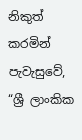නිකුත් කරමින් පැවැසුවේ, “ශ්‍රී ලාංකික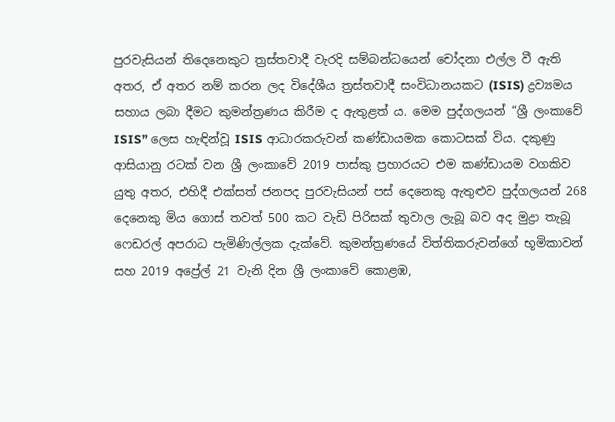පුරවැසියන් තිදෙනෙකුට ත්‍රස්තවාදී වැරදි සම්බන්ධයෙන් චෝදනා එල්ල වී ඇති අතර, ඒ අතර නම් කරන ලද විදේශීය ත්‍රස්තවාදී සංවිධානයකට (ISIS) ද්‍රව්‍යමය සහාය ලබා දීමට කුමන්ත්‍රණය කිරීම ද ඇතුළත් ය. මෙම පුද්ගලයන් “ශ්‍රී ලංකාවේ ISIS” ලෙස හැඳින්වූ ISIS ආධාරකරුවන් කණ්ඩායමක කොටසක් විය. දකුණු ආසියානු රටක් වන ශ්‍රී ලංකාවේ 2019 පාස්කු ප්‍රහාරයට එම කණ්ඩායම වගකිව යුතු අතර, එහිදී එක්සත් ජනපද පුරවැසියන් පස් දෙනෙකු ඇතුළුව පුද්ගලයන් 268 දෙනෙකු මිය ගොස් තවත් 500 කට වැඩි පිරිසක් තුවාල ලැබූ බව අද මුද්‍රා තැබූ ෆෙඩරල් අපරාධ පැමිණිල්ලක දැක්වේ. කුමන්ත්‍රණයේ විත්තිකරුවන්ගේ භූමිකාවන් සහ 2019 අප්‍රේල් 21 වැනි දින ශ්‍රී ලංකාවේ කොළඹ,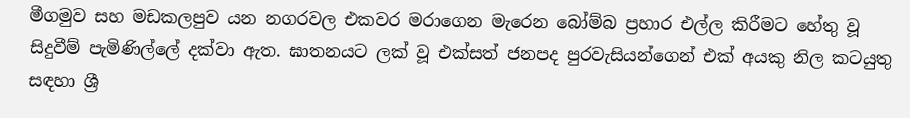මීගමුව සහ මඩකලපුව යන නගරවල එකවර මරාගෙන මැරෙන බෝම්බ ප්‍රහාර එල්ල කිරීමට හේතු වූ සිදුවීම් පැමිණිල්ලේ දක්වා ඇත. ඝාතනයට ලක් වූ එක්සත් ජනපද පුරවැසියන්ගෙන් එක් අයකු නිල කටයුතු සඳහා ශ්‍රී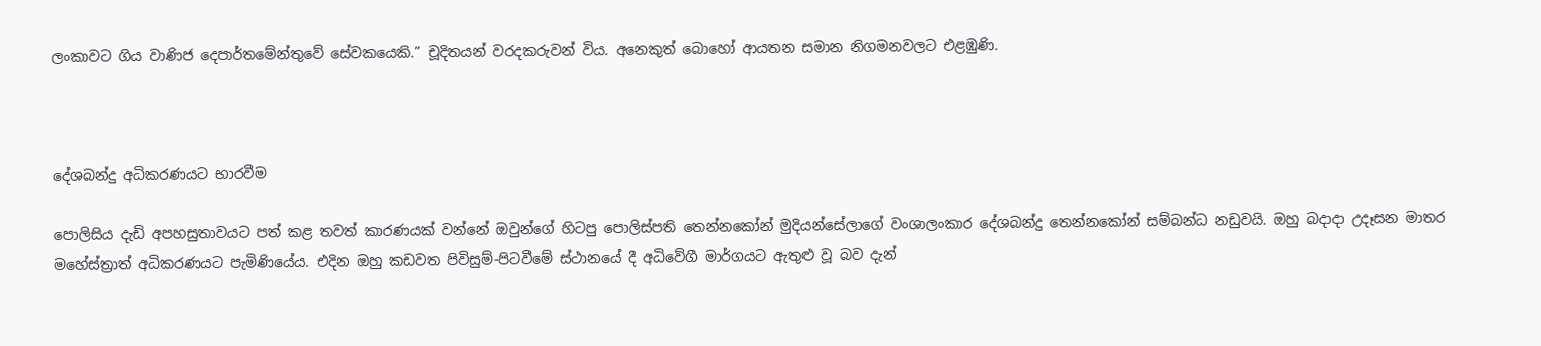ලංකාවට ගිය වාණිජ දෙපාර්තමේන්තුවේ සේවකයෙකි.” චූදිතයන් වරදකරුවන් විය. අනෙකුත් බොහෝ ආයතන සමාන නිගමනවලට එළඹුණි.



දේශබන්දු අධිකරණයට භාරවීම

පොලිසිය දැඩි අපහසුතාවයට පත් කළ තවත් කාරණයක් වන්නේ ඔවුන්ගේ හිටපු පොලිස්පති තෙන්නකෝන් මුදියන්සේලාගේ වංශාලංකාර දේශබන්දු තෙන්නකෝන් සම්බන්ධ නඩුවයි. ඔහු බදාදා උදෑසන මාතර මහේස්ත්‍රාත් අධිකරණයට පැමිණියේය. එදින ඔහු කඩවත පිවිසුම්-පිටවීමේ ස්ථානයේ දී අධිවේගී මාර්ගයට ඇතුළු වූ බව දැන්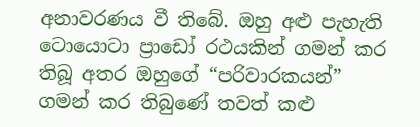අනාවරණය වී තිබේ. ඔහු අළු පැහැති ටොයොටා ප්‍රාඩෝ රථයකින් ගමන් කර තිබූ අතර ඔහුගේ “පරිවාරකයන්” ගමන් කර තිබුණේ තවත් කළු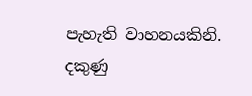පැහැති වාහනයකිනි. දකුණු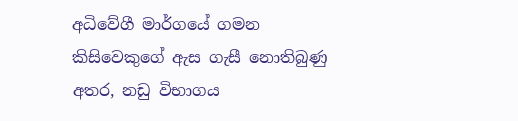අධිවේගී මාර්ගයේ ගමන කිසිවෙකුගේ ඇස ගැසී නොතිබුණු අතර, නඩු විභාගය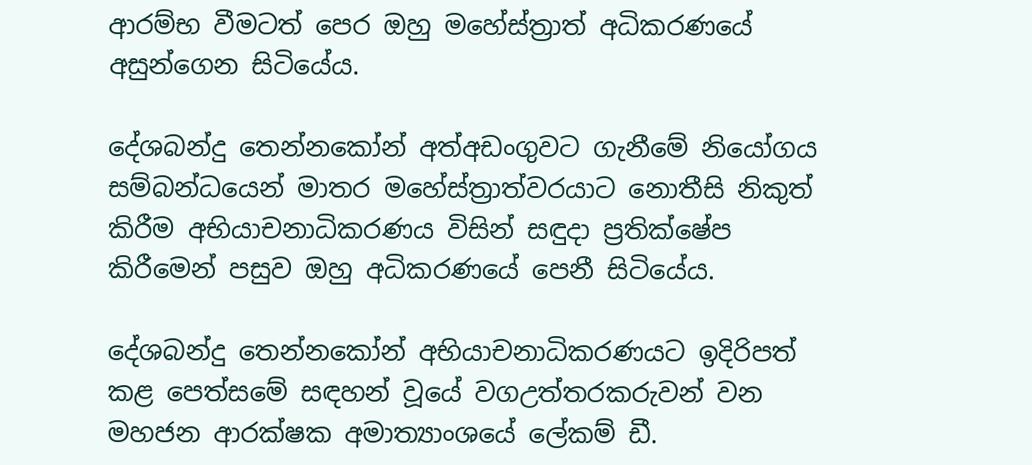ආරම්භ වීමටත් පෙර ඔහු මහේස්ත්‍රාත් අධිකරණයේ අසුන්ගෙන සිටියේය.

දේශබන්දු තෙන්නකෝන් අත්අඩංගුවට ගැනීමේ නියෝගය සම්බන්ධයෙන් මාතර මහේස්ත්‍රාත්වරයාට නොතීසි නිකුත් කිරීම අභියාචනාධිකරණය විසින් සඳුදා ප්‍රතික්ෂේප කිරීමෙන් පසුව ඔහු අධිකරණයේ පෙනී සිටියේය.

දේශබන්දු තෙන්නකෝන් අභියාචනාධිකරණයට ඉදිරිපත් කළ පෙත්සමේ සඳහන් වූයේ වගඋත්තරකරුවන් වන මහජන ආරක්ෂක අමාත්‍යාංශයේ ලේකම් ඩී.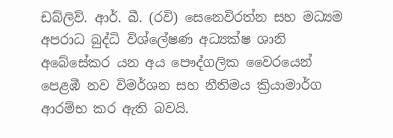ඩබ්ලිව්. ආර්. බී. (රවි) සෙනෙවිරත්න සහ මධ්‍යම අපරාධ බුද්ධි විශ්ලේෂණ අධ්‍යක්ෂ ශානි අබේසේකර යන අය පෞද්ගලික වෛරයෙන් පෙළඹී නව විමර්ශන සහ නීතිමය ක්‍රියාමාර්ග ආරම්භ කර ඇති බවයි.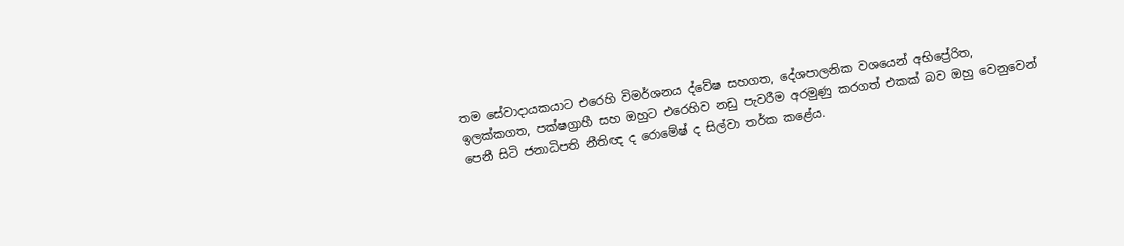තම සේවාදායකයාට එරෙහි විමර්ශනය ද්වේෂ සහගත, දේශපාලනික වශයෙන් අභිප්‍රේරිත, ඉලක්කගත, පක්ෂග්‍රාහී සහ ඔහුට එරෙහිව නඩු පැවරීම අරමුණු කරගත් එකක් බව ඔහු වෙනුවෙන් පෙනී සිටි ජනාධිපති නීතිඥ ද රොමේෂ් ද සිල්වා තර්ක කළේය.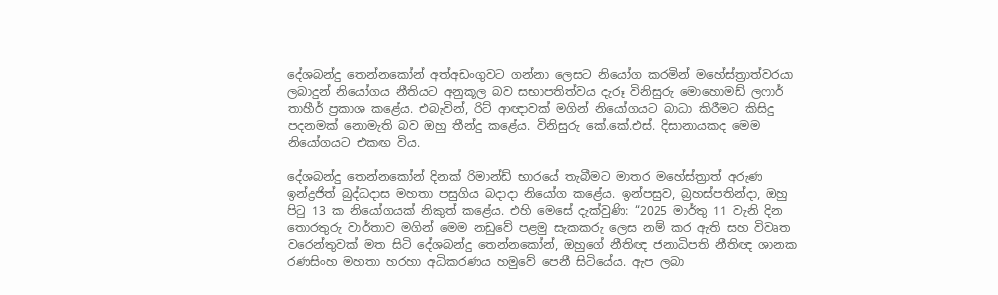දේශබන්දු තෙන්නකෝන් අත්අඩංගුවට ගන්නා ලෙසට නියෝග කරමින් මහේස්ත්‍රාත්වරයා ලබාදුන් නියෝගය නීතියට අනුකූල බව සභාපතිත්වය දැරූ විනිසුරු මොහොමඩ් ලෆාර් තාහීර් ප්‍රකාශ කළේය. එබැවින්, රිට් ආඥාවක් මගින් නියෝගයට බාධා කිරීමට කිසිදු පදනමක් නොමැති බව ඔහු තීන්දු කළේය. විනිසුරු කේ.කේ.එස්. දිසානායකද මෙම නියෝගයට එකඟ විය.

දේශබන්දු තෙන්නකෝන් දිනක් රිමාන්ඩ් භාරයේ තැබීමට මාතර මහේස්ත්‍රාත් අරුණ ඉන්ද්‍රජිත් බුද්ධදාස මහතා පසුගිය බදාදා නියෝග කළේය. ඉන්පසුව, බ්‍රහස්පතින්දා, ඔහු පිටු 13 ක නියෝගයක් නිකුත් කළේය. එහි මෙසේ දැක්වුණි: “2025 මාර්තු 11 වැනි දින තොරතුරු වාර්තාව මගින් මෙම නඩුවේ පළමු සැකකරු ලෙස නම් කර ඇති සහ විවෘත වරෙන්තුවක් මත සිටි දේශබන්දු තෙන්නකෝන්, ඔහුගේ නීතිඥ ජනාධිපති නීතිඥ ශානක රණසිංහ මහතා හරහා අධිකරණය හමුවේ පෙනී සිටියේය. ඇප ලබා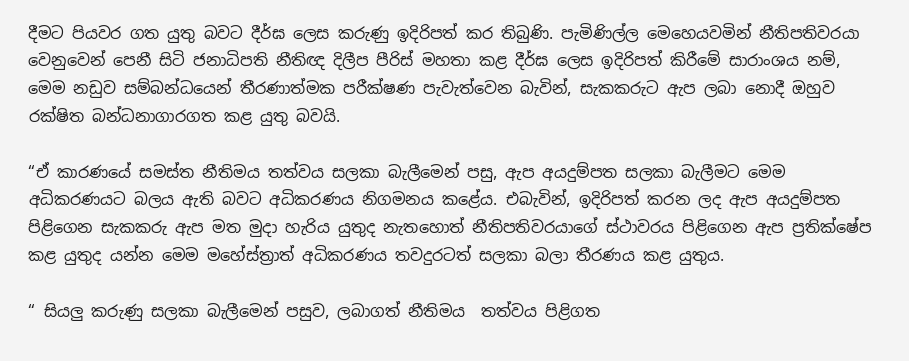දීමට පියවර ගත යුතු බවට දීර්ඝ ලෙස කරුණු ඉදිරිපත් කර තිබුණි. පැමිණිල්ල මෙහෙයවමින් නීතිපතිවරයා වෙනුවෙන් පෙනී සිටි ජනාධිපති නීතිඥ දිලීප පීරිස් මහතා කළ දීර්ඝ ලෙස ඉදිරිපත් කිරීමේ සාරාංශය නම්, මෙම නඩුව සම්බන්ධයෙන් තීරණාත්මක පරීක්ෂණ පැවැත්වෙන බැවින්, සැකකරුට ඇප ලබා නොදී ඔහුව රක්ෂිත බන්ධනාගාරගත කළ යුතු බවයි.

“ඒ කාරණයේ සමස්ත නීතිමය තත්වය සලකා බැලීමෙන් පසු, ඇප අයදුම්පත සලකා බැලීමට මෙම අධිකරණයට බලය ඇති බවට අධිකරණය නිගමනය කළේය. එබැවින්, ඉදිරිපත් කරන ලද ඇප අයදුම්පත පිළිගෙන සැකකරු ඇප මත මුදා හැරිය යුතුද නැතහොත් නීතිපතිවරයාගේ ස්ථාවරය පිළිගෙන ඇප ප්‍රතික්ෂේප කළ යුතුද යන්න මෙම මහේස්ත්‍රාත් අධිකරණය තවදුරටත් සලකා බලා තීරණය කළ යුතුය.

“ සියලු කරුණු සලකා බැලීමෙන් පසුව, ලබාගත් නීතිමය  තත්වය පිළිගත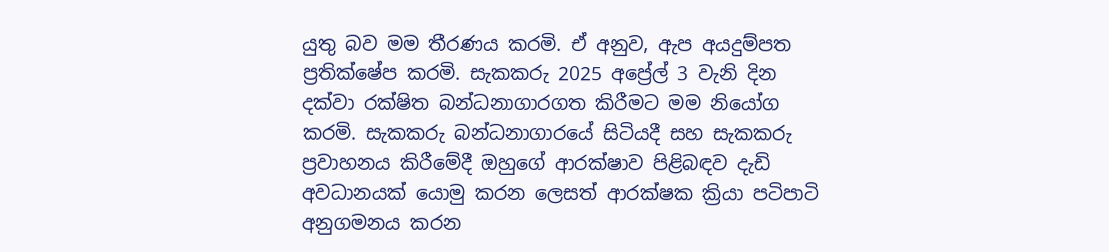යුතු බව මම තීරණය කරමි. ඒ අනුව, ඇප අයදුම්පත ප්‍රතික්ෂේප කරමි. සැකකරු 2025 අප්‍රේල් 3 වැනි දින දක්වා රක්ෂිත බන්ධනාගාරගත කිරීමට මම නියෝග කරමි. සැකකරු බන්ධනාගාරයේ සිටියදී සහ සැකකරු ප්‍රවාහනය කිරීමේදී ඔහුගේ ආරක්ෂාව පිළිබඳව දැඩි අවධානයක් යොමු කරන ලෙසත් ආරක්ෂක ක්‍රියා පටිපාටි අනුගමනය කරන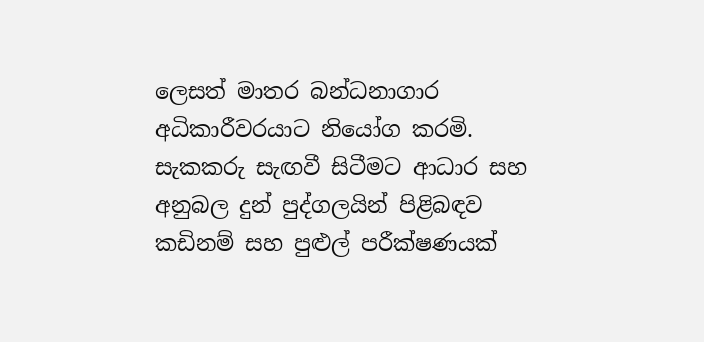ලෙසත් මාතර බන්ධනාගාර අධිකාරීවරයාට නියෝග කරමි. සැකකරු සැඟවී සිටීමට ආධාර සහ අනුබල දුන් පුද්ගලයින් පිළිබඳව කඩිනම් සහ පුළුල් පරීක්ෂණයක්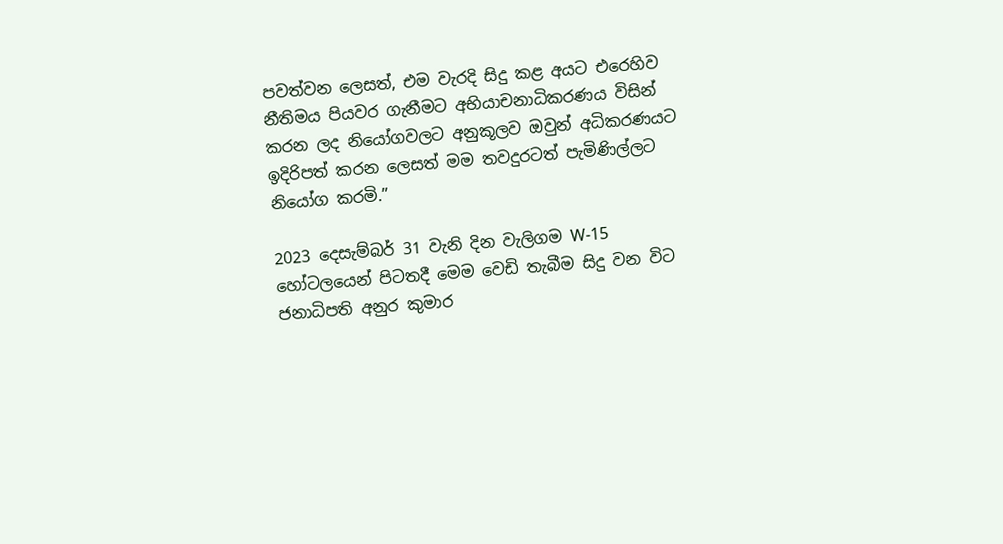පවත්වන ලෙසත්, එම වැරදි සිදු කළ අයට එරෙහිව නීතිමය පියවර ගැනීමට අභියාචනාධිකරණය විසින් කරන ලද නියෝගවලට අනුකූලව ඔවුන් අධිකරණයට ඉදිරිපත් කරන ලෙසත් මම තවදුරටත් පැමිණිල්ලට නියෝග කරමි.”

2023 දෙසැම්බර් 31 වැනි දින වැලිගම W-15 හෝටලයෙන් පිටතදී මෙම වෙඩි තැබීම සිදු වන විට ජනාධිපති අනුර කුමාර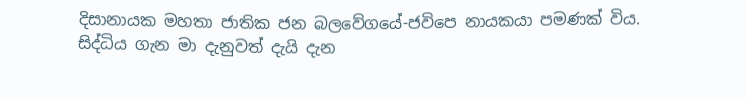දිසානායක මහතා ජාතික ජන බලවේගයේ-ජවිපෙ නායකයා පමණක් විය. සිද්ධිය ගැන මා දැනුවත් දැයි දැන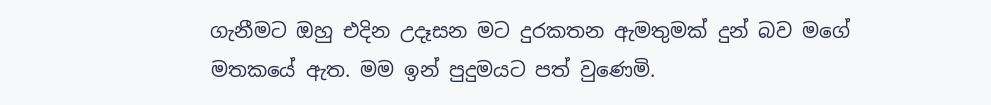ගැනීමට ඔහු එදින උදෑසන මට දුරකතන ඇමතුමක් දුන් බව මගේ මතකයේ ඇත. මම ඉන් පුදුමයට පත් වුණෙමි.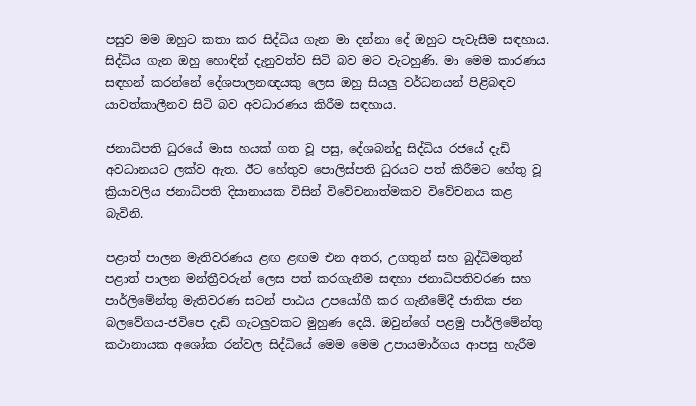පසුව මම ඔහුට කතා කර සිද්ධිය ගැන මා දන්නා දේ ඔහුට පැවැසීම සඳහාය. සිද්ධිය ගැන ඔහු හොඳින් දැනුවත්ව සිටි බව මට වැටහුණි. මා මෙම කාරණය සඳහන් කරන්නේ දේශපාලනඥයකු ලෙස ඔහු සියලු වර්ධනයන් පිළිබඳව යාවත්කාලීනව සිටි බව අවධාරණය කිරීම සඳහාය.

ජනාධිපති ධුරයේ මාස හයක් ගත වූ පසු, දේශබන්දු සිද්ධිය රජයේ දැඩි අවධානයට ලක්ව ඇත. ඊට හේතුව පොලිස්පති ධුරයට පත් කිරීමට හේතු වූ ක්‍රියාවලිය ජනාධිපති දිසානායක විසින් විවේචනාත්මකව විවේචනය කළ බැවිනි.

පළාත් පාලන මැතිවරණය ළඟ ළඟම එන අතර, උගතුන් සහ බුද්ධිමතුන් පළාත් පාලන මන්ත්‍රීවරුන් ලෙස පත් කරගැනීම සඳහා ජනාධිපතිවරණ සහ පාර්ලිමේන්තු මැතිවරණ සටන් පාඨය උපයෝගී කර ගැනීමේදී ජාතික ජන බලවේගය-ජවිපෙ දැඩි ගැටලුවකට මුහුණ දෙයි. ඔවුන්ගේ පළමු පාර්ලිමේන්තු කථානායක අශෝක රන්වල සිද්ධියේ මෙම මෙම උපායමාර්ගය ආපසු හැරීම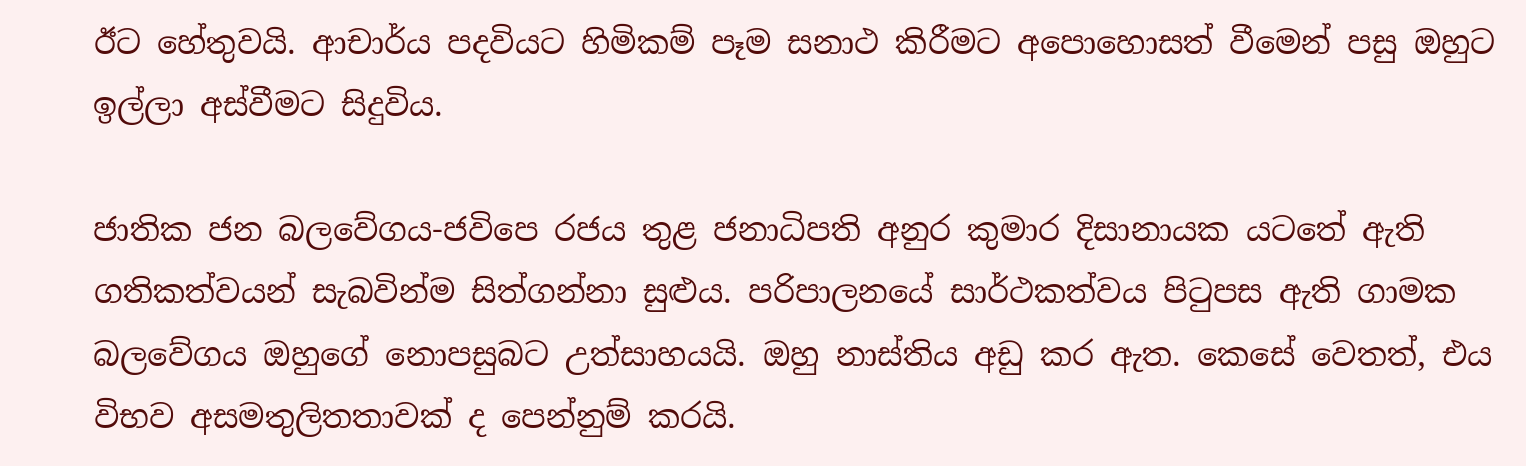ඊට හේතුවයි. ආචාර්ය පදවියට හිමිකම් පෑම සනාථ කිරීමට අපොහොසත් වීමෙන් පසු ඔහුට ඉල්ලා අස්වීමට සිදුවිය.

ජාතික ජන බලවේගය-ජවිපෙ රජය තුළ ජනාධිපති අනුර කුමාර දිසානායක යටතේ ඇති ගතිකත්වයන් සැබවින්ම සිත්ගන්නා සුළුය. පරිපාලනයේ සාර්ථකත්වය පිටුපස ඇති ගාමක බලවේගය ඔහුගේ නොපසුබට උත්සාහයයි. ඔහු නාස්තිය අඩු කර ඇත. කෙසේ වෙතත්, එය විභව අසමතුලිතතාවක් ද පෙන්නුම් කරයි.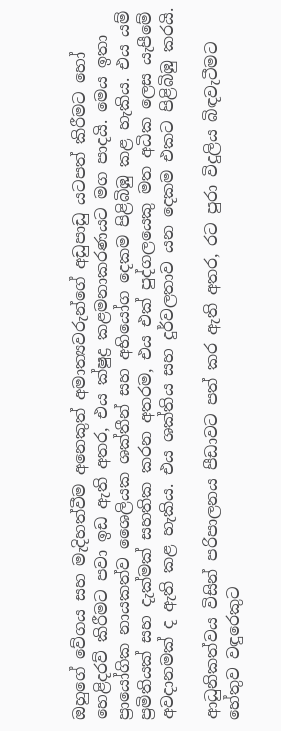ඔහුගේ වේගය සහ මැදිහත්වීම අනෙකුත් අමාත්‍යවරුන්ගේ අඩුපාඩු යටපත් කිරීමට හෝ හෙළිදරව් කිරීමට පවා ඉඩ ඇති අතර, එය ක්ෂුද්‍ර කළමනාකරණයට මග පාදයි. මෙය ඉතා ප්‍රායෝගික නායකත්ව ශෛලියක ශක්තීන් සහ අභියෝග දෙකම පිළිබිඹු කළ හැකිය. එය යම් ප්‍රමිතියක් සහ දැක්මක් සහතික කරන අතරම, එය එක් පුද්ගලයෙකු මත අධික ලෙස යැපීමේ අවදානමක් ද ඇති කළ හැකිය. එය ශක්තිය සහ දුර්වලතාව යන දෙකම එකට පිළිබිඹු කරයි.

ආධුනිකත්වය විසින් පරිපාලනය පීඩාවට පත් කර ඇති අතර, රට පුරා විදුලිය බිඳවැටීමට හේතුව වඳුරෙකුට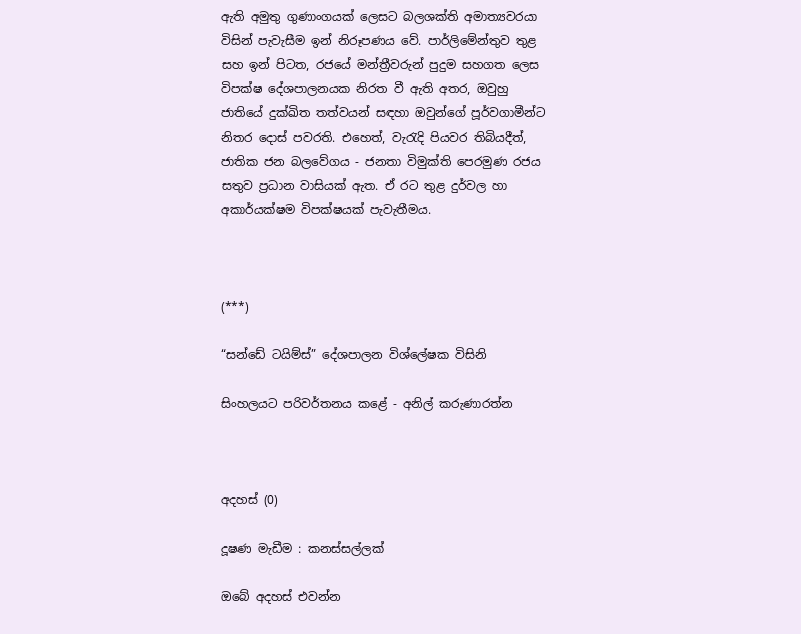ඇති අමුතු ගුණාංගයක් ලෙසට බලශක්ති අමාත්‍යවරයා විසින් පැවැසීම ඉන් නිරූපණය වේ. පාර්ලිමේන්තුව තුළ සහ ඉන් පිටත, රජයේ මන්ත්‍රීවරුන් පුදුම සහගත ලෙස විපක්ෂ දේශපාලනයක නිරත වී ඇති අතර, ඔවුහු ජාතියේ දුක්ඛිත තත්වයන් සඳහා ඔවුන්ගේ පූර්වගාමීන්ට නිතර දොස් පවරති. එහෙත්, වැරැදි පියවර තිබියදීත්, ජාතික ජන බලවේගය - ජනතා විමුක්ති පෙරමුණ රජය සතුව ප්‍රධාන වාසියක් ඇත. ඒ රට තුළ දුර්වල හා අකාර්යක්ෂම විපක්ෂයක් පැවැතීමය.



(***)

“සන්ඩේ ටයිම්ස්” දේශපාලන විශ්ලේෂක විසිනි

සිංහලයට පරිවර්තනය කළේ - අනිල් කරුණාරත්න



අදහස් (0)

දූෂණ මැඩීම : කනස්සල්ලක්

ඔබේ අදහස් එවන්න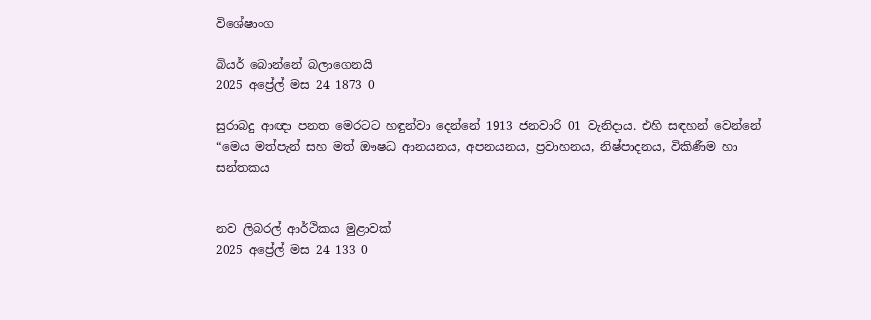විශේෂාංග

බියර් බොන්නේ බලාගෙනයි
2025 අප්‍රේල් මස 24 1873 0

සුරාබදු ආඥා පනත මෙරටට හඳුන්වා දෙන්නේ 1913 ජනවාරි 01 වැනිදාය. එහි සඳහන් වෙන්නේ “මෙය මත්පැන් සහ මත් ඖෂධ ආනයනය, අපනයනය, ප්‍රවාහනය, නිෂ්පාදනය, විකිණීම හා සන්තකය


නව ලිබරල් ආර්ථිකය මුළාවක්
2025 අප්‍රේල් මස 24 133 0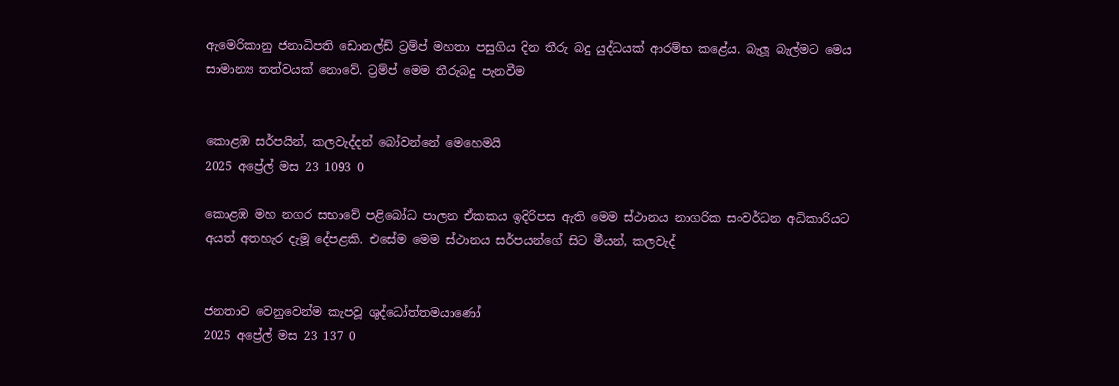ඇමෙරිකානු ජනාධිපති ඩොනල්ඩ් ට්‍රම්ප් මහතා පසුගිය දින තීරු බදු යුද්ධයක් ආරම්භ කළේය. බැලූ බැල්මට මෙය සාමාන්‍ය තත්වයක් නොවේ. ට්‍රම්ප් මෙම තීරුබදු පැනවීම


කොළඹ සර්පයින්, කලවැද්දන් බෝවන්නේ මෙහෙමයි
2025 අප්‍රේල් මස 23 1093 0

කොළඹ මහ නගර සභාවේ පළිබෝධ පාලන ඒකකය ඉදිරිපස ඇති මෙම ස්ථානය නාගරික සංවර්ධන අධිකාරියට අයත් අතහැර දැමූ දේපළකි. එසේම මෙම ස්ථානය සර්පයන්ගේ සිට මීයන්, කලවැද්


ජනතාව වෙනුවෙන්ම කැපවූ ශුද්ධෝත්තමයාණෝ
2025 අප්‍රේල් මස 23 137 0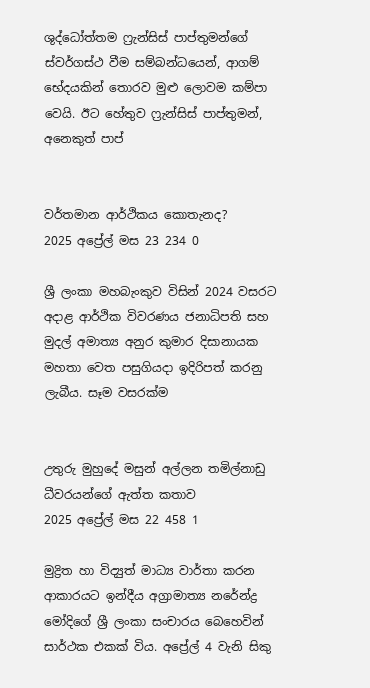ශුද්ධෝත්තම ෆ්‍රැන්සිස් පාප්තුමන්ගේ ස්වර්ගස්ථ වීම සම්බන්ධයෙන්, ආගම් භේදයකින් තොරව මුළු ලොවම කම්පා වෙයි. ඊට හේතුව ෆ්‍රැන්සිස් පාප්තුමන්, අනෙකුත් පාප්


වර්තමාන ආර්ථිකය කොතැනද?
2025 අප්‍රේල් මස 23 234 0

ශ්‍රී ලංකා මහබැංකුව විසින් 2024 වසරට අදාළ ආර්ථික විවරණය ජනාධිපති සහ මුදල් අමාත්‍ය අනුර කුමාර දිසානායක මහතා වෙත පසුගියදා ඉදිරිපත් කරනු ලැබීය. සෑම වසරක්ම


උතුරු මුහුදේ මසුන් අල්ලන තමිල්නාඩු ධීවරයන්ගේ ඇත්ත කතාව
2025 අප්‍රේල් මස 22 458 1

මුද්‍රිත හා විද්‍යුත් මාධ්‍ය වාර්තා කරන ආකාරයට ඉන්දීය අග්‍රාමාත්‍ය නරේන්ද්‍ර මෝදිගේ ශ්‍රී ලංකා සංචාරය බෙහෙවින් සාර්ථක එකක් විය. අප්‍රේල් 4 වැනි සිකු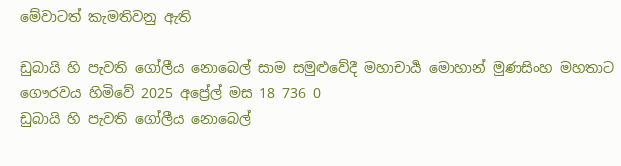මේවාටත් කැමතිවනු ඇති

ඩුබායි හි පැවති ගෝලීය නොබෙල් සාම සමුළුවේදී මහාචාර්‍ය මොහාන් මුණසිංහ මහතාට ගෞරවය හිමිවේ 2025 අප්‍රේල් මස 18 736 0
ඩුබායි හි පැවති ගෝලීය නොබෙල්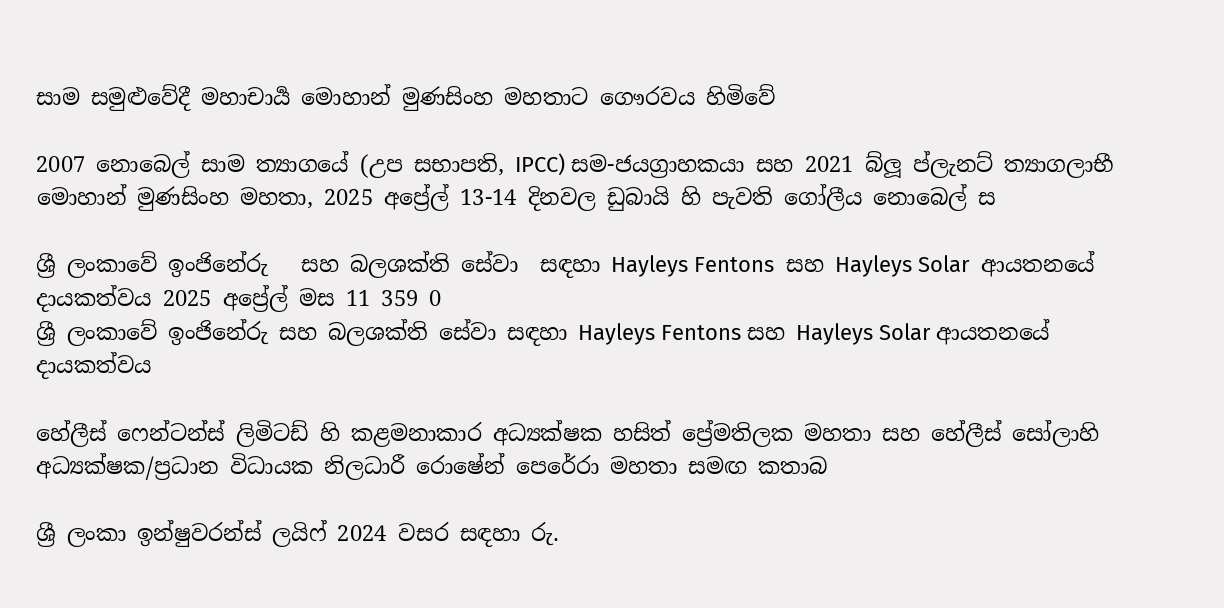සාම සමුළුවේදී මහාචාර්‍ය මොහාන් මුණසිංහ මහතාට ගෞරවය හිමිවේ

2007 නොබෙල් සාම ත්‍යාගයේ (උප සභාපති, IPCC) සම-ජයග්‍රාහකයා සහ 2021 බ්ලූ ප්ලැනට් ත්‍යාගලාභී මොහාන් මුණසිංහ මහතා, 2025 අප්‍රේල් 13-14 දිනවල ඩුබායි හි පැවති ගෝලීය නොබෙල් ස

ශ්‍රී ලංකාවේ ඉංජිනේරු   සහ බලශක්ති සේවා  සඳහා Hayleys Fentons  සහ Hayleys Solar  ආයතනයේ  දායකත්වය 2025 අප්‍රේල් මස 11 359 0
ශ්‍රී ලංකාවේ ඉංජිනේරු සහ බලශක්ති සේවා සඳහා Hayleys Fentons සහ Hayleys Solar ආයතනයේ දායකත්වය

හේලීස් ෆෙන්ටන්ස් ලිමිටඩ් හි කළමනාකාර අධ්‍යක්ෂක හසිත් ප්‍රේමතිලක මහතා සහ හේලීස් සෝලාහි අධ්‍යක්ෂක/ප්‍රධාන විධායක නිලධාරී රොෂේන් පෙරේරා මහතා සමඟ කතාබ

ශ්‍රී ලංකා ඉන්ෂුවරන්ස් ලයිෆ් 2024 වසර සඳහා රු.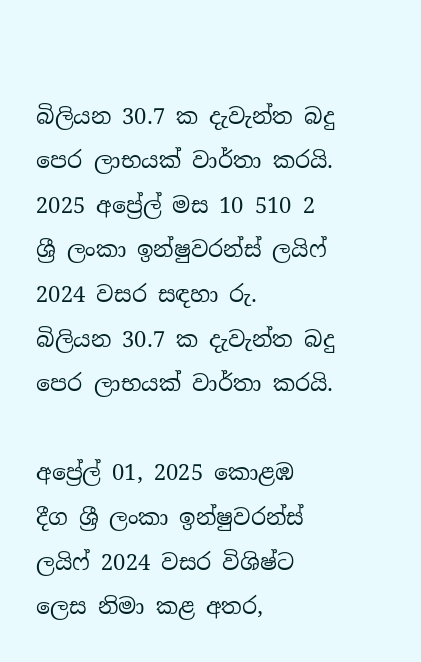බිලියන 30.7 ක දැවැන්ත බදු පෙර ලාභයක් වාර්තා කරයි. 2025 අප්‍රේල් මස 10 510 2
ශ්‍රී ලංකා ඉන්ෂුවරන්ස් ලයිෆ් 2024 වසර සඳහා රු. බිලියන 30.7 ක දැවැන්ත බදු පෙර ලාභයක් වාර්තා කරයි.

අප්‍රේල් 01, 2025 කොළඹ දීග ශ්‍රී ලංකා ඉන්ෂුවරන්ස් ලයිෆ් 2024 වසර විශිෂ්ට ලෙස නිමා කළ අතර,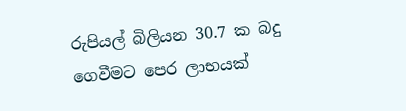රුපියල් බිලියන 30.7 ක බදු ගෙවීමට පෙර ලාභයක්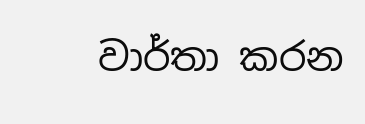වාර්තා කරන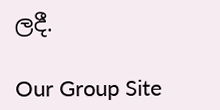ලදී.

Our Group Site